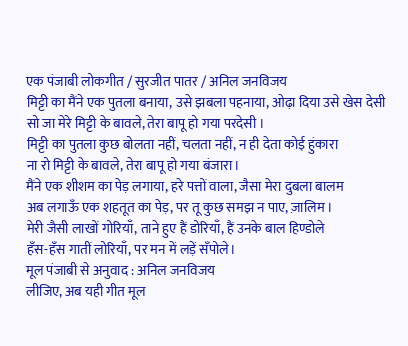एक पंजाबी लोकगीत / सुरजीत पातर / अनिल जनविजय
मिट्टी का मैंने एक पुतला बनाया, उसे झबला पहनाया, ओढ़ा दिया उसे खेस देसी
सो जा मेरे मिट्टी के बावले, तेरा बापू हो गया परदेसी ।
मिट्टी का पुतला कुछ बोलता नहीं, चलता नहीं, न ही देता कोई हुंकारा
ना रो मिट्टी के बावले, तेरा बापू हो गया बंजारा।
मैंने एक शीशम का पेड़ लगाया, हरे पत्तों वाला, जैसा मेरा दुबला बालम
अब लगाऊँ एक शहतूत का पेड़, पर तू कुछ समझ न पाए, ज़ालिम ।
मेरी जैसी लाखों गोरियाँ, ताने हुए हैं डोरियाँ, हैं उनके बाल हिण्डोले
हँस-हँस गातीं लोरियाँ, पर मन में लड़ें सँपोले।
मूल पंजाबी से अनुवाद : अनिल जनविजय
लीजिए, अब यही गीत मूल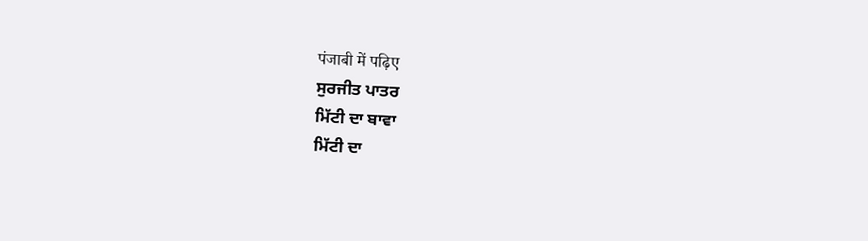पंजाबी में पढ़िए
ਸੁਰਜੀਤ ਪਾਤਰ
ਮਿੱਟੀ ਦਾ ਬਾਵਾ
ਮਿੱਟੀ ਦਾ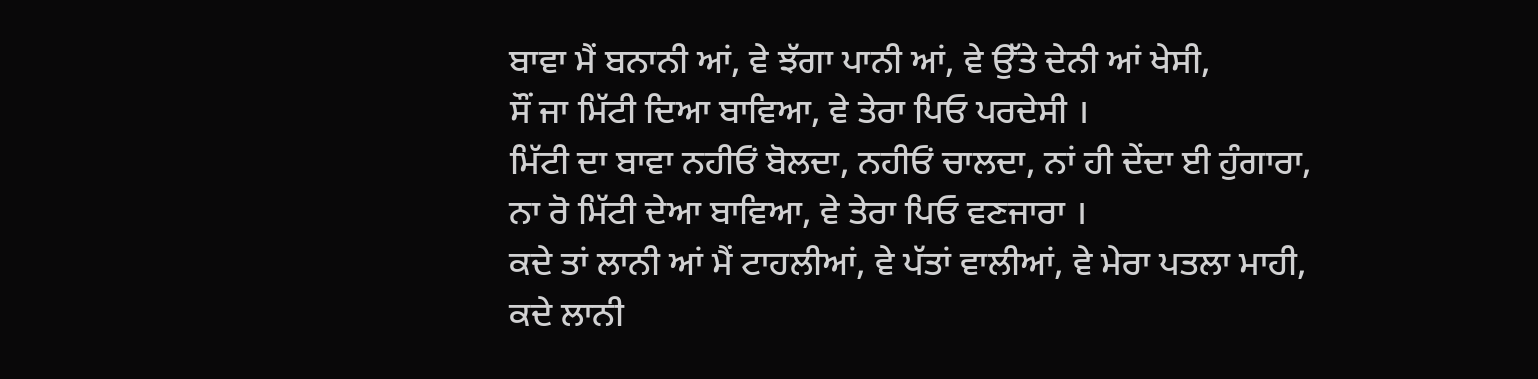ਬਾਵਾ ਮੈਂ ਬਨਾਨੀ ਆਂ, ਵੇ ਝੱਗਾ ਪਾਨੀ ਆਂ, ਵੇ ਉੱਤੇ ਦੇਨੀ ਆਂ ਖੇਸੀ,
ਸੌਂ ਜਾ ਮਿੱਟੀ ਦਿਆ ਬਾਵਿਆ, ਵੇ ਤੇਰਾ ਪਿਓ ਪਰਦੇਸੀ ।
ਮਿੱਟੀ ਦਾ ਬਾਵਾ ਨਹੀਓਂ ਬੋਲਦਾ, ਨਹੀਓਂ ਚਾਲਦਾ, ਨਾਂ ਹੀ ਦੇਂਦਾ ਈ ਹੁੰਗਾਰਾ,
ਨਾ ਰੋ ਮਿੱਟੀ ਦੇਆ ਬਾਵਿਆ, ਵੇ ਤੇਰਾ ਪਿਓ ਵਣਜਾਰਾ ।
ਕਦੇ ਤਾਂ ਲਾਨੀ ਆਂ ਮੈਂ ਟਾਹਲੀਆਂ, ਵੇ ਪੱਤਾਂ ਵਾਲੀਆਂ, ਵੇ ਮੇਰਾ ਪਤਲਾ ਮਾਹੀ,
ਕਦੇ ਲਾਨੀ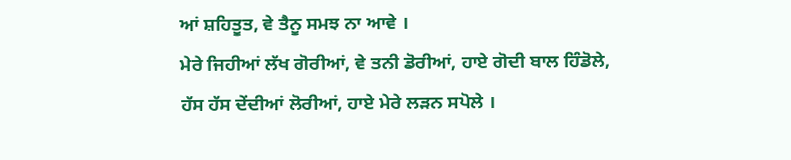ਆਂ ਸ਼ਹਿਤੂਤ, ਵੇ ਤੈਨੂ ਸਮਝ ਨਾ ਆਵੇ ।
ਮੇਰੇ ਜਿਹੀਆਂ ਲੱਖ ਗੋਰੀਆਂ, ਵੇ ਤਨੀ ਡੋਰੀਆਂ, ਹਾਏ ਗੋਦੀ ਬਾਲ ਹਿੰਡੋਲੇ,
ਹੱਸ ਹੱਸ ਦੇਂਦੀਆਂ ਲੋਰੀਆਂ, ਹਾਏ ਮੇਰੇ ਲਡ਼ਨ ਸਪੋਲੇ ।